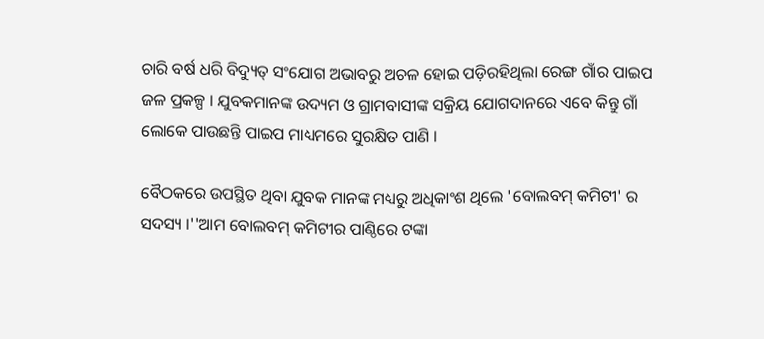ଚାରି ବର୍ଷ ଧରି ବିଦ୍ୟୁତ୍ ସଂଯୋଗ ଅଭାବରୁ ଅଚଳ ହୋଇ ପଡ଼ିରହିଥିଲା ରେଙ୍ଗ ଗାଁର ପାଇପ ଜଳ ପ୍ରକଳ୍ପ । ଯୁବକମାନଙ୍କ ଉଦ୍ୟମ ଓ ଗ୍ରାମବାସୀଙ୍କ ସକ୍ରିୟ ଯୋଗଦାନରେ ଏବେ କିନ୍ତୁ ଗାଁ ଲୋକେ ପାଉଛନ୍ତି ପାଇପ ମାଧ୍ୟମରେ ସୁରକ୍ଷିତ ପାଣି ।

ବୈଠକରେ ଉପସ୍ଥିତ ଥିବା ଯୁବକ ମାନଙ୍କ ମଧ୍ୟରୁ ଅଧିକାଂଶ ଥିଲେ 'ବୋଲବମ୍ କମିଟୀ' ର ସଦସ୍ୟ ।''ଆମ ବୋଲବମ୍ କମିଟୀର ପାଣ୍ଠିରେ ଟଙ୍କା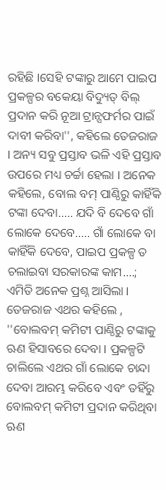ରହିଛି ।ସେହି ଟଙ୍କାରୁ ଆମେ ପାଇପ ପ୍ରକଳ୍ପର ବକେୟା ବିଦ୍ୟୁତ୍ ବିଲ୍ ପ୍ରଦାନ କରି ନୂଆ ଟ୍ରାନ୍ସଫର୍ମର ପାଇଁ ଦାବୀ କରିବା'', କହିଲେ ତେଜରାଜ । ଅନ୍ୟ ସବୁ ପ୍ରସ୍ତାବ ଭଳି ଏହି ପ୍ରସ୍ତାବ ଉପରେ ମଧ୍ୟ ଚର୍ଚ୍ଚା ହେଲା । ଅନେକ କହିଲେ, ବୋଲ ବମ୍ ପାଣ୍ଠିରୁ କାହିଁକି ଟଙ୍କା ଦେବା..... ଯଦି ବି ଦେବେ ଗାଁ ଲୋକେ ଦେବେ..... ଗାଁ ଲୋକେ ବା କାହିଁକି ଦେବେ, ପାଇପ ପ୍ରକଳ୍ପ ତ ଚଲାଇବା ସରକାରଙ୍କ କାମ....; ଏମିତି ଅନେକ ପ୍ରଶ୍ନ ଆସିଲା । ତେଜରାଜ ଏଥର କହିଲେ , ''ବୋଲବମ୍ କମିଟୀ ପାଣ୍ଠିରୁ ଟଙ୍କାକୁ ଋଣ ହିସାବରେ ଦେବା । ପ୍ରକଳ୍ପଟି ଚାଲିଲେ ଏଥର ଗାଁ ଲୋକେ ଚାନ୍ଦା ଦେବା ଆରମ୍ଭ କରିବେ ଏବଂ ତହିଁରୁ ବୋଲବମ୍ କମିଟୀ ପ୍ରଦାନ କରିଥିବା ଋଣ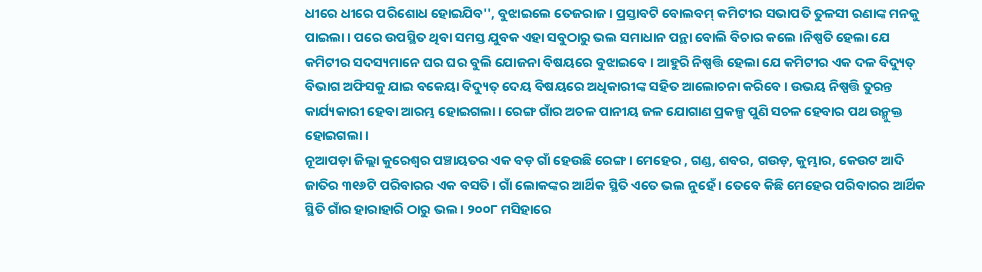ଧୀରେ ଧୀରେ ପରିଶୋଧ ହୋଇଯିବ'', ବୁଝାଇଲେ ତେଜରାଜ । ପ୍ରସ୍ତାବଟି ବୋଲବମ୍ କମିଟୀର ସଭାପତି ତୁଳସୀ ରଣାଙ୍କ ମନକୁ ପାଇଲା । ପରେ ଉପସ୍ଥିତ ଥିବା ସମସ୍ତ ଯୁବକ ଏହା ସବୁଠାରୁ ଭଲ ସମାଧାନ ପନ୍ଥା ବୋଲି ବିଚାର କଲେ ।ନିଷ୍ପତି ହେଲା ଯେ କମିଟୀର ସଦସ୍ୟମାନେ ଘର ଘର ବୁଲି ଯୋଜନା ବିଷୟରେ ବୁଝାଇବେ । ଆହୁରି ନିଷ୍ପତ୍ତି ହେଲା ଯେ କମିଟୀର ଏକ ଦଳ ବିଦ୍ୟୁତ୍ ବିଭାଗ ଅଫିସକୁ ଯାଇ ବକେୟା ବିଦ୍ୟୁତ୍ ଦେୟ ବିଷୟରେ ଅଧିକାରୀଙ୍କ ସହିତ ଆଲୋଚନା କରିବେ । ଉଭୟ ନିଷ୍ପତ୍ତି ତୁରନ୍ତ କାର୍ଯ୍ୟକାରୀ ହେବା ଆରମ୍ଭ ହୋଇଗଲା । ରେଙ୍ଗ ଗାଁର ଅଚଳ ପାନୀୟ ଜଳ ଯୋଗାଣ ପ୍ରକଳ୍ପ ପୁଣି ସଚଳ ହେବାର ପଥ ଉନ୍ମୁକ୍ତ ହୋଇଗଲା ।
ନୂଆପଡ଼ା ଜିଲ୍ଲା କୁରେଶ୍ୱର ପଞ୍ଚାୟତର ଏକ ବଡ଼ ଗାଁ ହେଉଛି ରେଙ୍ଗ । ମେହେର , ଗଣ୍ଡ, ଶବର, ଗଉଡ଼, କୁମ୍ଭାର, କେଉଟ ଆଦି ଜାତିର ୩୧୬ଟି ପରିବାରର ଏକ ବସତି । ଗାଁ ଲୋକଙ୍କର ଆର୍ଥିକ ସ୍ଥିତି ଏତେ ଭଲ ନୁହେଁ । ତେବେ କିଛି ମେହେର ପରିବାରର ଆର୍ଥିକ ସ୍ଥିତି ଗାଁର ହାରାହାରି ଠାରୁ ଭଲ । ୨୦୦୮ ମସିହାରେ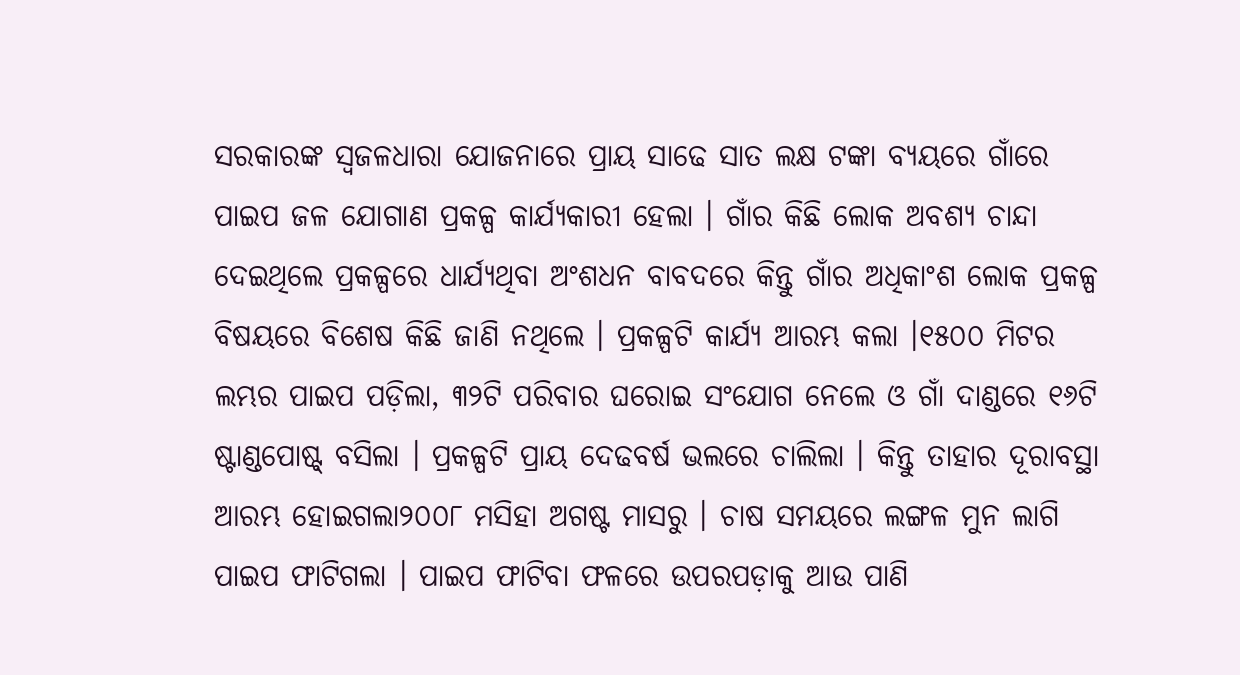ସରକାରଙ୍କ ସ୍ୱଜଳଧାରା ଯୋଜନାରେ ପ୍ରାୟ ସାଢେ ସାତ ଲକ୍ଷ ଟଙ୍କା ବ୍ୟୟରେ ଗାଁରେ ପାଇପ ଜଳ ଯୋଗାଣ ପ୍ରକଳ୍ପ କାର୍ଯ୍ୟକାରୀ ହେଲା । ଗାଁର କିଛି ଲୋକ ଅବଶ୍ୟ ଚାନ୍ଦା ଦେଇଥିଲେ ପ୍ରକଳ୍ପରେ ଧାର୍ଯ୍ୟଥିବା ଅଂଶଧନ ବାବଦରେ କିନ୍ତୁ ଗାଁର ଅଧିକାଂଶ ଲୋକ ପ୍ରକଳ୍ପ ବିଷୟରେ ବିଶେଷ କିଛି ଜାଣି ନଥିଲେ । ପ୍ରକଳ୍ପଟି କାର୍ଯ୍ୟ ଆରମ୍ଭ କଲା ।୧୫୦୦ ମିଟର ଲମ୍ଭର ପାଇପ ପଡ଼ିଲା, ୩୨ଟି ପରିବାର ଘରୋଇ ସଂଯୋଗ ନେଲେ ଓ ଗାଁ ଦାଣ୍ଡରେ ୧୬ଟି ଷ୍ଟାଣ୍ଡପୋଷ୍ଟ୍ ବସିଲା । ପ୍ରକଳ୍ପଟି ପ୍ରାୟ ଦେଢବର୍ଷ ଭଲରେ ଚାଲିଲା । କିନ୍ତୁ ତାହାର ଦୂରାବସ୍ଥା ଆରମ୍ଭ ହୋଇଗଲା୨୦୦୮ ମସିହା ଅଗଷ୍ଟ ମାସରୁ । ଚାଷ ସମୟରେ ଲଙ୍ଗଳ ମୁନ ଲାଗି ପାଇପ ଫାଟିଗଲା । ପାଇପ ଫାଟିବା ଫଳରେ ଉପରପଡ଼ାକୁ ଆଉ ପାଣି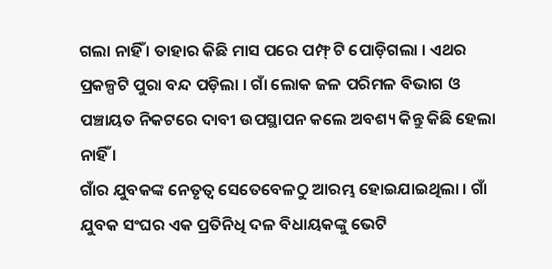ଗଲା ନାହିଁ । ତାହାର କିଛି ମାସ ପରେ ପମ୍ଫ୍ ଟି ପୋଡ଼ିଗଲା । ଏଥର ପ୍ରକଳ୍ପଟି ପୁରା ବନ୍ଦ ପଡ଼ିଲା । ଗାଁ ଲୋକ ଜଳ ପରିମଳ ବିଭାଗ ଓ ପଞ୍ଚାୟତ ନିକଟରେ ଦାବୀ ଉପସ୍ଥାପନ କଲେ ଅବଶ୍ୟ କିନ୍ତୁ କିଛି ହେଲା ନାହିଁ ।
ଗାଁର ଯୁବକଙ୍କ ନେତୃତ୍ୱ ସେତେବେଳଠୁ ଆରମ୍ଭ ହୋଇଯାଇଥିଲା । ଗାଁ ଯୁବକ ସଂଘର ଏକ ପ୍ରତିନିଧି ଦଳ ବିଧାୟକଙ୍କୁ ଭେଟି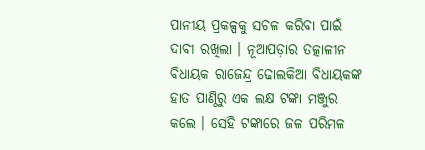ପାନୀୟ ପ୍ରକଳ୍ପକୁ ସଚଳ କରିବା ପାଇଁ ଦାବୀ ରଖିଲା । ନୂଆପଡ଼ାର ତତ୍କାଳୀନ ବିଧାୟକ ରାଜେନ୍ଦ୍ର ଢୋଲକିଆ ବିଧାୟକଙ୍କ ହାତ ପାଣ୍ଠିରୁ ଏକ ଲକ୍ଷ ଟଙ୍କା ମଞ୍ଜୁର କଲେ । ସେହି ଟଙ୍କାରେ ଜଳ ପରିମଳ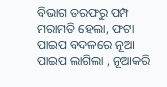ବିଭାଗ ତରଫରୁ ପମ୍ପ ମରାମତି ହେଲା, ଫଟା ପାଇପ ବଦଳରେ ନୂଆ ପାଇପ ଲାଗିଲା , ନୂଆକରି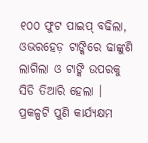୧୦୦ ଫୁଟ ପାଇପ୍ ବଢିଲା, ଓଭରହେଡ଼ ଟାଙ୍କିରେ ଢାଙ୍କୁଣି ଲାଗିଲା ଓ ଟାଙ୍କି ଉପରକୁ ସିଡି ତିଆରି ହେଲା । ପ୍ରକଳ୍ପଟି ପୁଣି କାର୍ଯ୍ୟକ୍ଷମ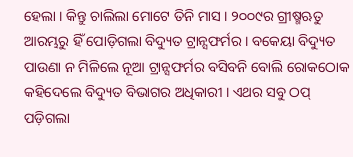ହେଲା । କିନ୍ତୁ ଚାଲିଲା ମୋଟେ ତିନି ମାସ । ୨୦୦୯ର ଗ୍ରୀଷ୍ମଋତୁ ଆରମ୍ଭରୁ ହିଁ ପୋଡ଼ିଗଲା ବିଦ୍ୟୁତ ଟ୍ରାନ୍ସଫର୍ମର । ବକେୟା ବିଦ୍ୟୁତ ପାଉଣା ନ ମିଳିଲେ ନୂଆ ଟ୍ରାନ୍ସଫର୍ମର ବସିବନି ବୋଲି ରୋକଠୋକ କହିଦେଲେ ବିଦ୍ୟୁତ ବିଭାଗର ଅଧିକାରୀ । ଏଥର ସବୁ ଠପ୍ ପଡ଼ିଗଲା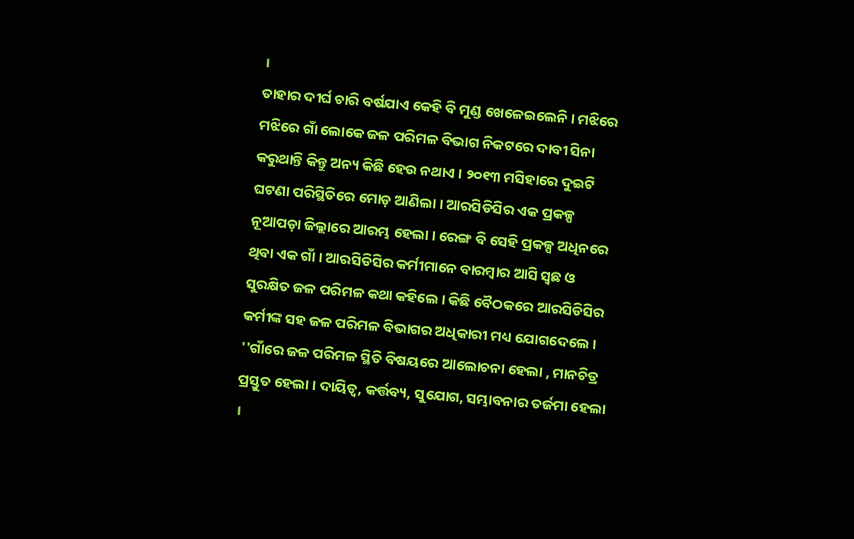।
ତାହାର ଦୀର୍ଘ ଚାରି ବର୍ଷଯାଏ କେହି ବି ମୁଣ୍ଡ ଖେଳେଇଲେନି । ମଝିରେ ମଝିରେ ଗାଁ ଲୋକେ ଜଳ ପରିମଳ ବିଭାଗ ନିକଟରେ ଦାବୀ ସିନା କରୁଥାନ୍ତି କିନ୍ତୁ ଅନ୍ୟ କିଛି ହେଉ ନଥାଏ । ୨୦୧୩ ମସିହାରେ ଦୁଇଟି ଘଟଣା ପରିସ୍ଥିତିରେ ମୋଡ଼ ଆଣିଲା । ଆରସିଡିସିର ଏକ ପ୍ରକଳ୍ପ ନୂଆପଡ଼ା ଜିଲ୍ଲାରେ ଆରମ୍ଭ ହେଲା । ରେଙ୍ଗ ବି ସେହି ପ୍ରକଳ୍ପ ଅଧିନରେ ଥିବା ଏକ ଗାଁ । ଆରସିଡିସିର କର୍ମୀମାନେ ବାରମ୍ବାର ଆସି ସ୍ୱଛ ଓ ସୁରକ୍ଷିତ ଜଳ ପରିମଳ କଥା କହିଲେ । କିଛି ବୈଠକରେ ଆରସିଡିସିର କର୍ମୀଙ୍କ ସହ ଜଳ ପରିମଳ ବିଭାଗର ଅଧିକାରୀ ମଧ୍ୟ ଯୋଗଦେଲେ । ''ଗାଁରେ ଜଳ ପରିମଳ ସ୍ଥିତି ବିଷୟରେ ଆଲୋଚନା ହେଲା , ମାନଚିତ୍ର ପ୍ରସ୍ତୁତ ହେଲା । ଦାୟିତ୍ୱ, କର୍ତ୍ତବ୍ୟ, ସୁଯୋଗ, ସମ୍ଭାବନାର ତର୍ଜମା ହେଲା ।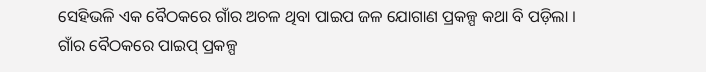ସେହିଭଳି ଏକ ବୈଠକରେ ଗାଁର ଅଚଳ ଥିବା ପାଇପ ଜଳ ଯୋଗାଣ ପ୍ରକଳ୍ପ କଥା ବି ପଡ଼ିଲା ।
ଗାଁର ବୈଠକରେ ପାଇପ୍ ପ୍ରକଳ୍ପ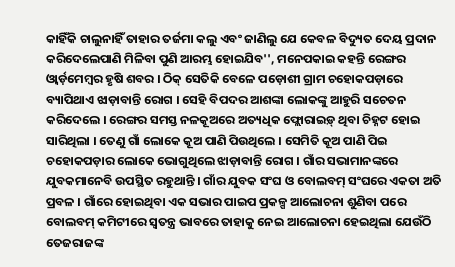କାହିଁକି ଚାଲୁନାହିଁ ତାହାର ତର୍ଜମା କଲୁ ଏବଂ ଜାଣିଲୁ ଯେ କେବଳ ବିଦ୍ୟୁତ ଦେୟ ପ୍ରଦାନ କରିଦେଲେପାଣି ମିଳିବା ପୁଣି ଆରମ୍ଭ ହୋଇଯିବ'', ମନେପକାଇ କହନ୍ତି ରେଙ୍ଗର ଓ୍ୱାର୍ଡ଼ମେମ୍ବର ହୃଷି ଶବର । ଠିକ୍ ସେତିକି ବେଳେ ପଡ଼ୋଶୀ ଗ୍ରାମ ଚହୋକପଡ଼ାରେ ବ୍ୟାପିଥାଏ ଝାଡ଼ାବାନ୍ତି ରୋଗ । ସେହି ବିପଦର ଆଶଙ୍କା ଲୋକଙ୍କୁ ଆହୁରି ସଚେତନ କରିଦେଲେ । ରେଙ୍ଗର ସମସ୍ତ ନଳକୂଅରେ ଅତ୍ୟଧିକ ଫ୍ଲୋରାଇଡ଼୍ ଥିବା ଚିହ୍ନଟ ହୋଇ ସାରିଥିଲା । ତେଣୁ ଗାଁ ଲୋକେ କୂଅ ପାଣି ପିଉଥିଲେ । ସେମିତି କୂଅ ପାଣି ପିଇ ଚହୋକପଡ଼ାର ଲୋକେ ଭୋଗୁଥିଲେ ଝାଡ଼ାବାନ୍ତି ରୋଗ । ଗାଁର ସଭାମାନଙ୍କରେ ଯୁବକମାନେବି ଉପସ୍ଥିତ ରହୁଥାନ୍ତି । ଗାଁର ଯୁବକ ସଂଘ ଓ ବୋଲବମ୍ ସଂଘରେ ଏକତା ଅତି ପ୍ରବଳ । ଗାଁରେ ହୋଇଥିବା ଏକ ସଭାର ପାଇପ ପ୍ରକଳ୍ପ ଆଲୋଚନା ଶୁଣିବା ପରେ ବୋଲବମ୍ କମିଟୀରେ ସ୍ୱତନ୍ତ୍ର ଭାବରେ ତାହାକୁ ନେଇ ଆଲୋଚନା ହେଇଥିଲା ଯେଉଁଠି ତେଜରାଜଙ୍କ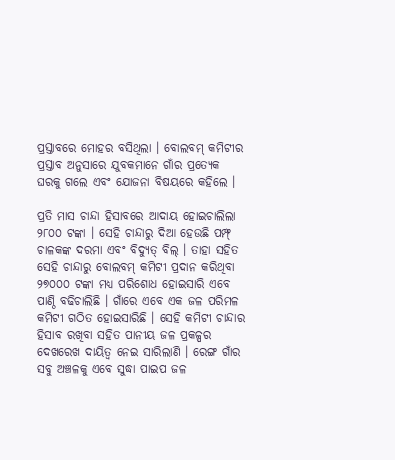ପ୍ରସ୍ତାବରେ ମୋହର ବସିଥିଲା । ବୋଲବମ୍ କମିଟୀର ପ୍ରସ୍ତାବ ଅନୁସାରେ ଯୁବକମାନେ ଗାଁର ପ୍ରତ୍ୟେକ ଘରକୁ ଗଲେ ଏବଂ ଯୋଜନା ବିଷୟରେ କହିଲେ ।

ପ୍ରତି ମାସ ଚାନ୍ଦା ହିସାବରେ ଆଦାୟ ହୋଇଚାଲିଲା ୨୮୦୦ ଟଙ୍କା । ସେହି ଚାନ୍ଦାରୁ ଦିଆ ହେଉଛି ପମ୍ଫ୍ ଚାଳକଙ୍କ ଦରମା ଏବଂ ବିଦ୍ୟୁତ୍ ବିଲ୍ । ତାହା ସହିତ ସେହି ଚାନ୍ଦାରୁ ବୋଲବମ୍ କମିଟୀ ପ୍ରଦାନ କରିଥିବା ୨୭୦୦୦ ଟଙ୍କା ମଧ୍ୟ ପରିଶୋଧ ହୋଇସାରି ଏବେ ପାଣ୍ଠି ବଢିଚାଲିଛି । ଗାଁରେ ଏବେ ଏକ ଜଳ ପରିମଳ କମିଟୀ ଗଠିତ ହୋଇସାରିଛି । ସେହି କମିଟୀ ଚାନ୍ଦାର ହିସାବ ରଖିବା ସହିତ ପାନୀୟ ଜଳ ପ୍ରକଳ୍ପର ଦେଖରେଖ ଦାୟିତ୍ୱ ନେଇ ସାରିଲାଣି । ରେଙ୍ଗ ଗାଁର ସବୁ ଅଞ୍ଚଳକୁ ଏବେ ସୁଦ୍ଧା ପାଇପ ଜଳ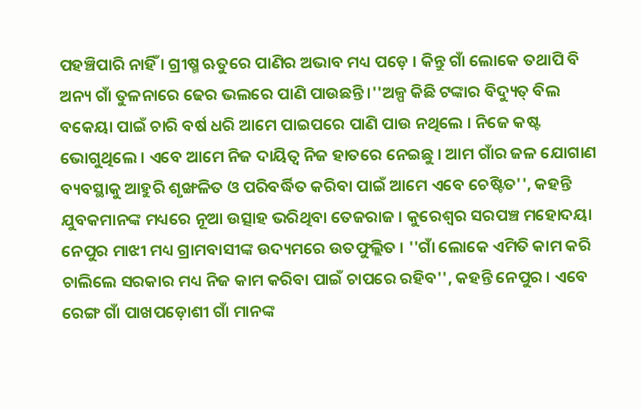ପହଞ୍ଚିପାରି ନାହିଁ । ଗ୍ରୀଷ୍ମ ଋତୁରେ ପାଣିର ଅଭାବ ମଧ୍ୟ ପଡ଼େ । କିନ୍ତୁ ଗାଁ ଲୋକେ ତଥାପି ବି ଅନ୍ୟ ଗାଁ ତୁଳନାରେ ଢେର ଭଲରେ ପାଣି ପାଉଛନ୍ତି ।''ଅଳ୍ପ କିଛି ଟଙ୍କାର ବିଦ୍ୟୁତ୍ ବିଲ ବକେୟା ପାଇଁ ଚାରି ବର୍ଷ ଧରି ଆମେ ପାଇପରେ ପାଣି ପାଉ ନଥିଲେ । ନିଜେ କଷ୍ଟ ଭୋଗୁଥିଲେ । ଏବେ ଆମେ ନିଜ ଦାୟିତ୍ୱ ନିଜ ହାତରେ ନେଇଛୁ । ଆମ ଗାଁର ଜଳ ଯୋଗାଣ ବ୍ୟବସ୍ଥାକୁ ଆହୁରି ଶୃଙ୍ଖଳିତ ଓ ପରିବର୍ଦ୍ଧିତ କରିବା ପାଇଁ ଆମେ ଏବେ ଚେଷ୍ଟିତ'', କହନ୍ତି ଯୁବକମାନଙ୍କ ମଧ୍ୟରେ ନୂଆ ଉତ୍ସାହ ଭରିଥିବା ତେଜରାଜ । କୁରେଶ୍ୱର ସରପଞ୍ଚ ମହୋଦୟା ନେପୁର ମାଝୀ ମଧ୍ୟ ଗ୍ରାମବାସୀଙ୍କ ଉଦ୍ୟମରେ ଉତଫୁଲ୍ଲିତ । ''ଗାଁ ଲୋକେ ଏମିତି କାମ କରି ଚାଲିଲେ ସରକାର ମଧ୍ୟ ନିଜ କାମ କରିବା ପାଇଁ ଚାପରେ ରହିବ'', କହନ୍ତି ନେପୁର । ଏବେ ରେଙ୍ଗ ଗାଁ ପାଖପଡ଼ୋଶୀ ଗାଁ ମାନଙ୍କ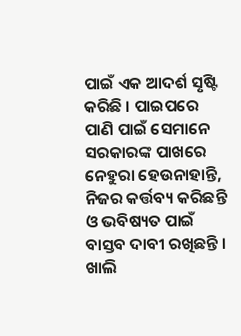ପାଇଁ ଏକ ଆଦର୍ଶ ସୃଷ୍ଟି କରିଛି । ପାଇପରେ ପାଣି ପାଇଁ ସେମାନେ ସରକାରଙ୍କ ପାଖରେ ନେହୁରା ହେଉନାହାନ୍ତି, ନିଜର କର୍ତ୍ତବ୍ୟ କରିଛନ୍ତି ଓ ଭବିଷ୍ୟତ ପାଇଁ ବାସ୍ତବ ଦାବୀ ରଖିଛନ୍ତି । ଖାଲି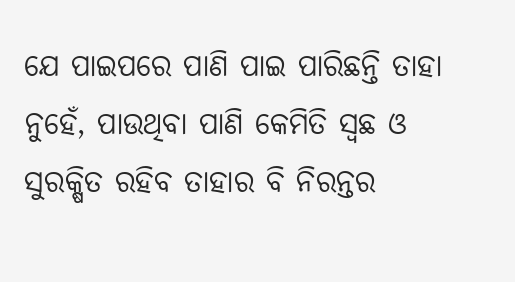ଯେ ପାଇପରେ ପାଣି ପାଇ ପାରିଛନ୍ତି ତାହା ନୁହେଁ, ପାଉଥିବା ପାଣି କେମିତି ସ୍ୱଛ ଓ ସୁରକ୍ଷିତ ରହିବ ତାହାର ବି ନିରନ୍ତର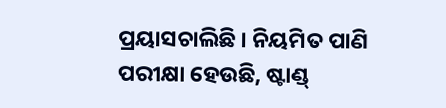ପ୍ରୟାସଚାଲିଛି । ନିୟମିତ ପାଣି ପରୀକ୍ଷା ହେଉଛି, ଷ୍ଟାଣ୍ଡ୍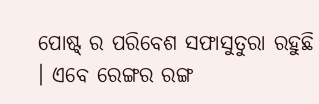ପୋଷ୍ଟ୍ ର ପରିବେଶ ସଫାସୁତୁରା ରହୁଛି । ଏବେ ରେଙ୍ଗର ରଙ୍ଗ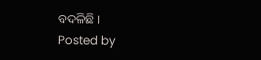ବଦଳିଛି ।
Posted by